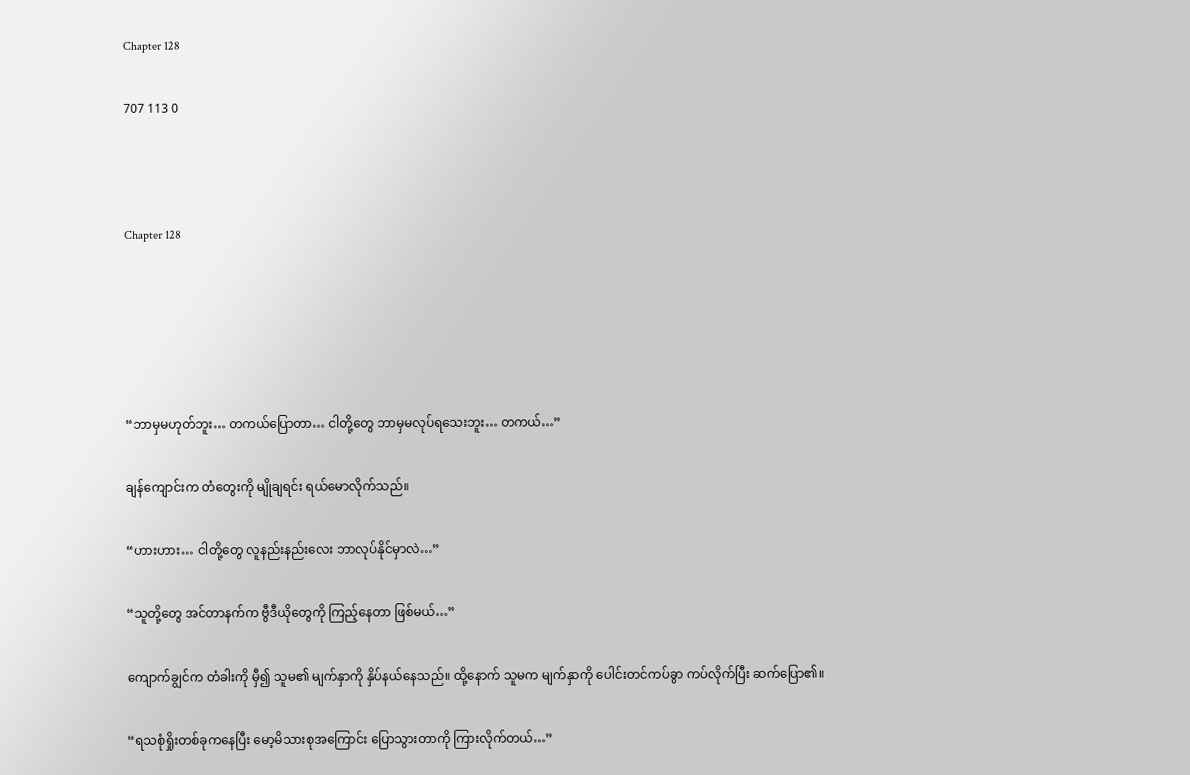Chapter 128

707 113 0



Chapter 128





“ဘာမှမဟုတ်ဘူး… တကယ်ပြောတာ… ငါတို့တွေ ဘာမှမလုပ်ရသေးဘူး… တကယ်…”

ချန်ကျောင်းက တံတွေးကို မျိုချရင်း ရယ်မောလိုက်သည်။

“ဟားဟား… ငါတို့တွေ လူနည်းနည်းလေး ဘာလုပ်နိုင်မှာလဲ…”

“သူတို့တွေ အင်တာနက်က ဗွီဒီယိုတွေကို ကြည့်နေတာ ဖြစ်မယ်…”

ကျောက်ချွင်က တံခါးကို မှီ၍ သူမ၏ မျက်နှာကို နှိပ်နယ်နေသည်။ ထို့နောက် သူမက မျက်နှာကို ပေါင်းတင်ကပ်ခွာ ကပ်လိုက်ပြီး ဆက်ပြော၏။

“ရသစုံရှိုးတစ်ခုကနေပြီး မော့မိသားစုအကြောင်း ပြောသွားတာကို ကြားလိုက်တယ်…”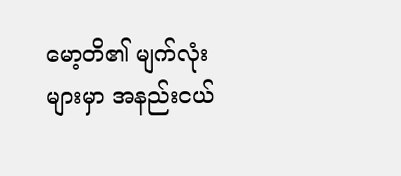မော့တိ၏ မျက်လုံးများမှာ အနည်းငယ်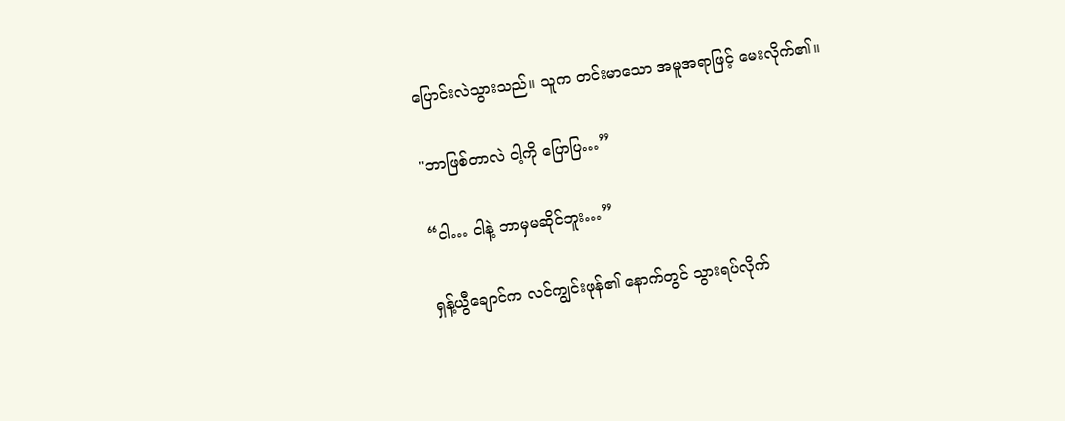ပြောင်းလဲသွားသည်။ သူက တင်းမာသော အမူအရာဖြင့် မေးလိုက်၏။

"ဘာဖြစ်တာလဲ ငါ့ကို ပြောပြ…”

“ငါ… ငါနဲ့ ဘာမှမဆိုင်ဘူး…”

ရှန့်ယွီချောင်က လင်ကျွင်းဖုန်၏ နောက်တွင် သွားရပ်လိုက်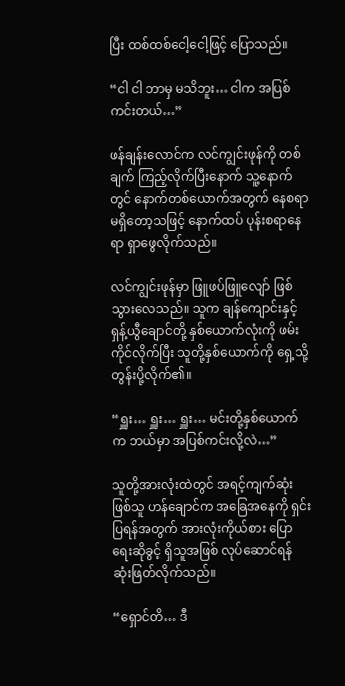ပြီး ထစ်ထစ်ငေါ့ငေါ့ဖြင့် ပြောသည်။

“ငါ ငါ ဘာမှ မသိဘူး… ငါက အပြစ်ကင်းတယ်…”

ဖန်ချန်းလောင်က လင်ကျွင်းဖုန်ကို တစ်ချက် ကြည့်လိုက်ပြီးနောက် သူ့နောက်တွင် နောက်တစ်ယောက်အတွက် နေစရာ မရှိတော့သဖြင့် နောက်ထပ် ပုန်းစရာနေရာ ရှာဖွေလိုက်သည်။

လင်ကျွင်းဖုန်မှာ ဖြူဖပ်ဖြူလျော် ဖြစ်သွားလေသည်။ သူက ချန်ကျောင်းနှင့် ရှန့်ယွီချောင်တို့ နှစ်ယောက်လုံးကို ဖမ်းကိုင်လိုက်ပြီး သူတို့နှစ်ယောက်ကို ရှေ့သို့ တွန်းပို့လိုက်၏။

“ရှူး… ရှူး… ရှူး… မင်းတို့နှစ်ယောက်က ဘယ်မှာ အပြစ်ကင်းလို့လဲ…”

သူတို့အားလုံးထဲတွင် အရင့်ကျက်ဆုံးဖြစ်သူ ဟန်ချောင်က အခြေအနေကို ရှင်းပြရန်အတွက် အားလုံးကိုယ်စား ပြောရေးဆိုခွင့် ရှိသူအဖြစ် လုပ်ဆောင်ရန် ဆုံးဖြတ်လိုက်သည်။

“ရှောင်တိ… ဒီ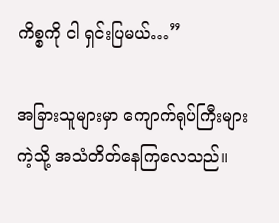ကိစ္စကို ငါ ရှင်းပြမယ်…”

အခြားသူများမှာ ကျောက်ရုပ်ကြီးများကဲ့သို့ အသံတိတ်နေကြလေသည်။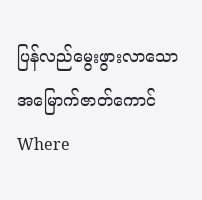ပြန်လည်မွေးဖွားလာသော အမြောက်ဇာတ်ကောင်Where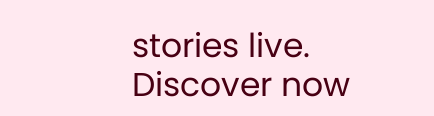stories live. Discover now